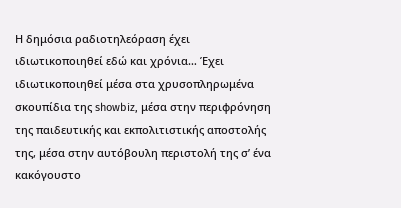Η δημόσια ραδιοτηλεόραση έχει ιδιωτικοποιηθεί εδώ και χρόνια… Έχει ιδιωτικοποιηθεί μέσα στα χρυσοπληρωμένα σκουπίδια της showbiz, μέσα στην περιφρόνηση της παιδευτικής και εκπολιτιστικής αποστολής της, μέσα στην αυτόβουλη περιστολή της σ’ ένα κακόγουστο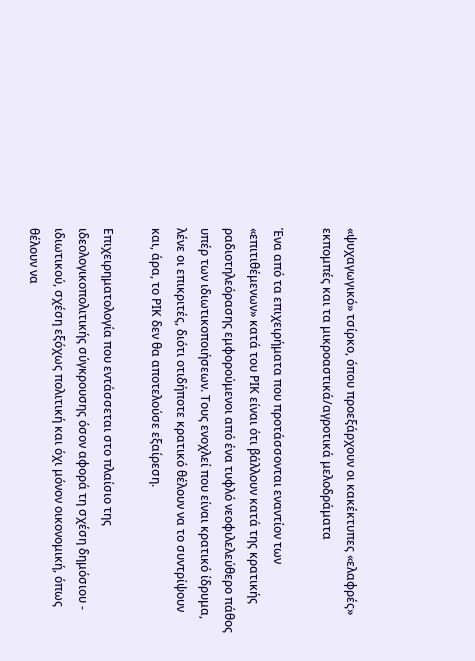«ψυχαγωγικό» τσίρκο, όπου προεξάρχουν οι κακέκτυπες «ελαφρές» εκπομπές και τα μικροαστικά/αγροτικά μελοδράματα

Ένα από τα επιχειρήματα που προτάσσονται εναντίον των «επιτιθέμενων» κατά του ΡΙΚ είναι ότι βάλλουν κατά της κρατικής ραδιοτηλεόρασης εμφορούμενοι από ένα τυφλό νεοφιλελεύθερο πάθος υπέρ των ιδιωτικοποιήσεων. Τους ενοχλεί που είναι κρατικό ίδρυμα, λένε οι επικριτές, διότι οτιδήποτε κρατικό θέλουν να το συντρίψουν και, άρα, το ΡΙΚ δεν θα αποτελούσε εξαίρεση.

Επιχειρηματολογία που εντάσσεται στο πλαίσιο της ιδεολογικοπολιτικής σύγκρουσης όσον αφορά τη σχέση δημόσιου - ιδιωτικού, σχέση εξόχως πολιτική και όχι μόνον οικονομική, όπως θέλουν να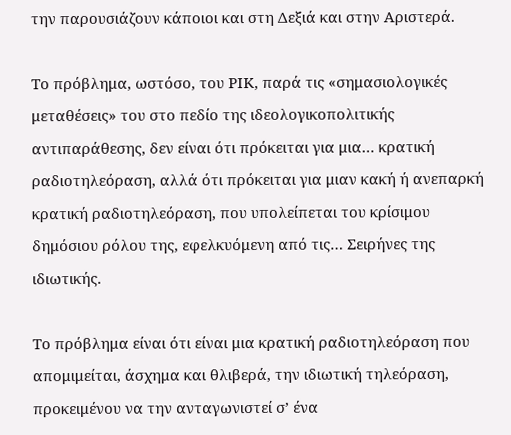την παρουσιάζουν κάποιοι και στη Δεξιά και στην Αριστερά.

Το πρόβλημα, ωστόσο, του ΡΙΚ, παρά τις «σημασιολογικές μεταθέσεις» του στο πεδίο της ιδεολογικοπολιτικής αντιπαράθεσης, δεν είναι ότι πρόκειται για μια… κρατική ραδιοτηλεόραση, αλλά ότι πρόκειται για μιαν κακή ή ανεπαρκή κρατική ραδιοτηλεόραση, που υπολείπεται του κρίσιμου δημόσιου ρόλου της, εφελκυόμενη από τις… Σειρήνες της ιδιωτικής.

Το πρόβλημα είναι ότι είναι μια κρατική ραδιοτηλεόραση που απομιμείται, άσχημα και θλιβερά, την ιδιωτική τηλεόραση, προκειμένου να την ανταγωνιστεί σ’ ένα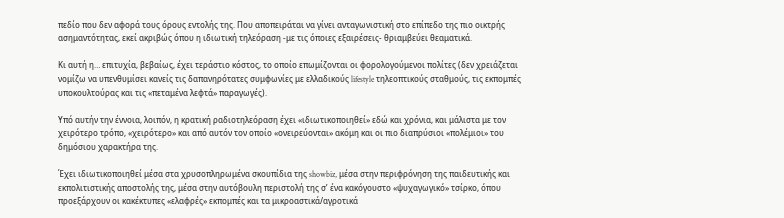πεδίο που δεν αφορά τους όρους εντολής της. Που αποπειράται να γίνει ανταγωνιστική στο επίπεδο της πιο οικτρής ασημαντότητας, εκεί ακριβώς όπου η ιδιωτική τηλεόραση -με τις όποιες εξαιρέσεις- θριαμβεύει θεαματικά.

Κι αυτή η… επιτυχία, βεβαίως, έχει τεράστιο κόστος, το οποίο επωμίζονται οι φορολογούμενοι πολίτες (δεν χρειάζεται νομίζω να υπενθυμίσει κανείς τις δαπανηρότατες συμφωνίες με ελλαδικούς lifestyle τηλεοπτικούς σταθμούς, τις εκπομπές υποκουλτούρας και τις «πεταμένα λεφτά» παραγωγές).

Υπό αυτήν την έννοια, λοιπόν, η κρατική ραδιοτηλεόραση έχει «ιδιωτικοποιηθεί» εδώ και χρόνια, και μάλιστα με τον χειρότερο τρόπο, «χειρότερο» και από αυτόν τον οποίο «ονειρεύονται» ακόμη και οι πιο διαπρύσιοι «πολέμιοι» του δημόσιου χαρακτήρα της.

Έχει ιδιωτικοποιηθεί μέσα στα χρυσοπληρωμένα σκουπίδια της showbiz, μέσα στην περιφρόνηση της παιδευτικής και εκπολιτιστικής αποστολής της, μέσα στην αυτόβουλη περιστολή της σ’ ένα κακόγουστο «ψυχαγωγικό» τσίρκο, όπου προεξάρχουν οι κακέκτυπες «ελαφρές» εκπομπές και τα μικροαστικά/αγροτικά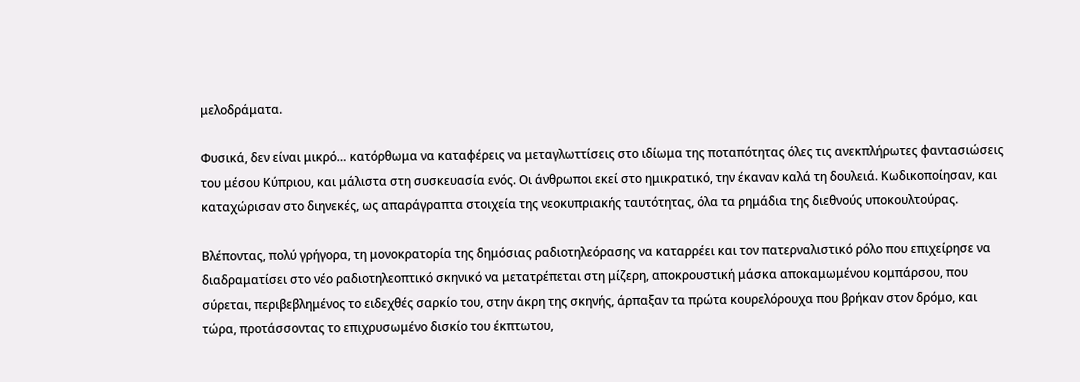μελοδράματα.

Φυσικά, δεν είναι μικρό… κατόρθωμα να καταφέρεις να μεταγλωττίσεις στο ιδίωμα της ποταπότητας όλες τις ανεκπλήρωτες φαντασιώσεις του μέσου Κύπριου, και μάλιστα στη συσκευασία ενός. Οι άνθρωποι εκεί στο ημικρατικό, την έκαναν καλά τη δουλειά. Κωδικοποίησαν, και καταχώρισαν στο διηνεκές, ως απαράγραπτα στοιχεία της νεοκυπριακής ταυτότητας, όλα τα ρημάδια της διεθνούς υποκουλτούρας.

Βλέποντας, πολύ γρήγορα, τη μονοκρατορία της δημόσιας ραδιοτηλεόρασης να καταρρέει και τον πατερναλιστικό ρόλο που επιχείρησε να διαδραματίσει στο νέο ραδιοτηλεοπτικό σκηνικό να μετατρέπεται στη μίζερη, αποκρουστική μάσκα αποκαμωμένου κομπάρσου, που σύρεται, περιβεβλημένος το ειδεχθές σαρκίο του, στην άκρη της σκηνής, άρπαξαν τα πρώτα κουρελόρουχα που βρήκαν στον δρόμο, και τώρα, προτάσσοντας το επιχρυσωμένο δισκίο του έκπτωτου,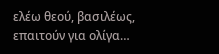ελέω θεού, βασιλέως, επαιτούν για ολίγα…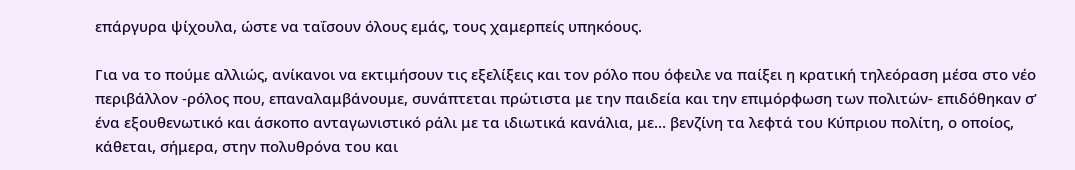επάργυρα ψίχουλα, ώστε να ταΐσουν όλους εμάς, τους χαμερπείς υπηκόους.

Για να το πούμε αλλιώς, ανίκανοι να εκτιμήσουν τις εξελίξεις και τον ρόλο που όφειλε να παίξει η κρατική τηλεόραση μέσα στο νέο περιβάλλον -ρόλος που, επαναλαμβάνουμε, συνάπτεται πρώτιστα με την παιδεία και την επιμόρφωση των πολιτών- επιδόθηκαν σ’ ένα εξουθενωτικό και άσκοπο ανταγωνιστικό ράλι με τα ιδιωτικά κανάλια, με… βενζίνη τα λεφτά του Κύπριου πολίτη, ο οποίος, κάθεται, σήμερα, στην πολυθρόνα του και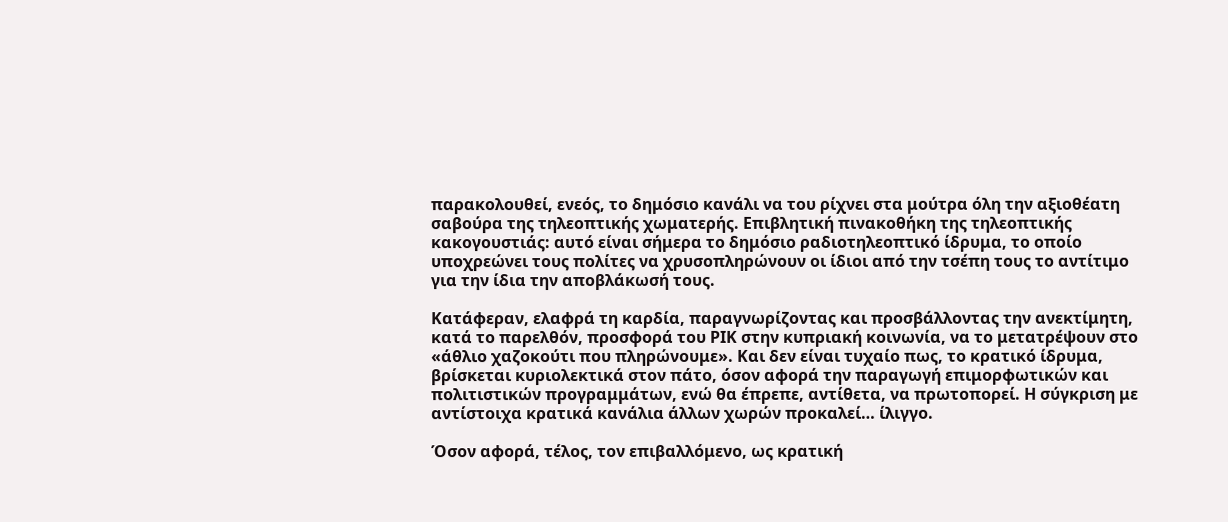παρακολουθεί, ενεός, το δημόσιο κανάλι να του ρίχνει στα μούτρα όλη την αξιοθέατη σαβούρα της τηλεοπτικής χωματερής. Επιβλητική πινακοθήκη της τηλεοπτικής κακογουστιάς: αυτό είναι σήμερα το δημόσιο ραδιοτηλεοπτικό ίδρυμα, το οποίο υποχρεώνει τους πολίτες να χρυσοπληρώνουν οι ίδιοι από την τσέπη τους το αντίτιμο για την ίδια την αποβλάκωσή τους.

Κατάφεραν, ελαφρά τη καρδία, παραγνωρίζοντας και προσβάλλοντας την ανεκτίμητη, κατά το παρελθόν, προσφορά του ΡΙΚ στην κυπριακή κοινωνία, να το μετατρέψουν στο «άθλιο χαζοκούτι που πληρώνουμε». Και δεν είναι τυχαίο πως, το κρατικό ίδρυμα, βρίσκεται κυριολεκτικά στον πάτο, όσον αφορά την παραγωγή επιμορφωτικών και πολιτιστικών προγραμμάτων, ενώ θα έπρεπε, αντίθετα, να πρωτοπορεί. Η σύγκριση με αντίστοιχα κρατικά κανάλια άλλων χωρών προκαλεί… ίλιγγο.

Όσον αφορά, τέλος, τον επιβαλλόμενο, ως κρατική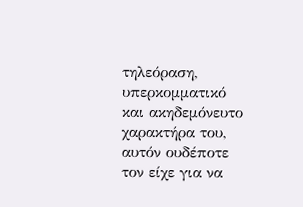τηλεόραση, υπερκομματικό και ακηδεμόνευτο χαρακτήρα του, αυτόν ουδέποτε τον είχε για να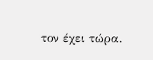τον έχει τώρα.